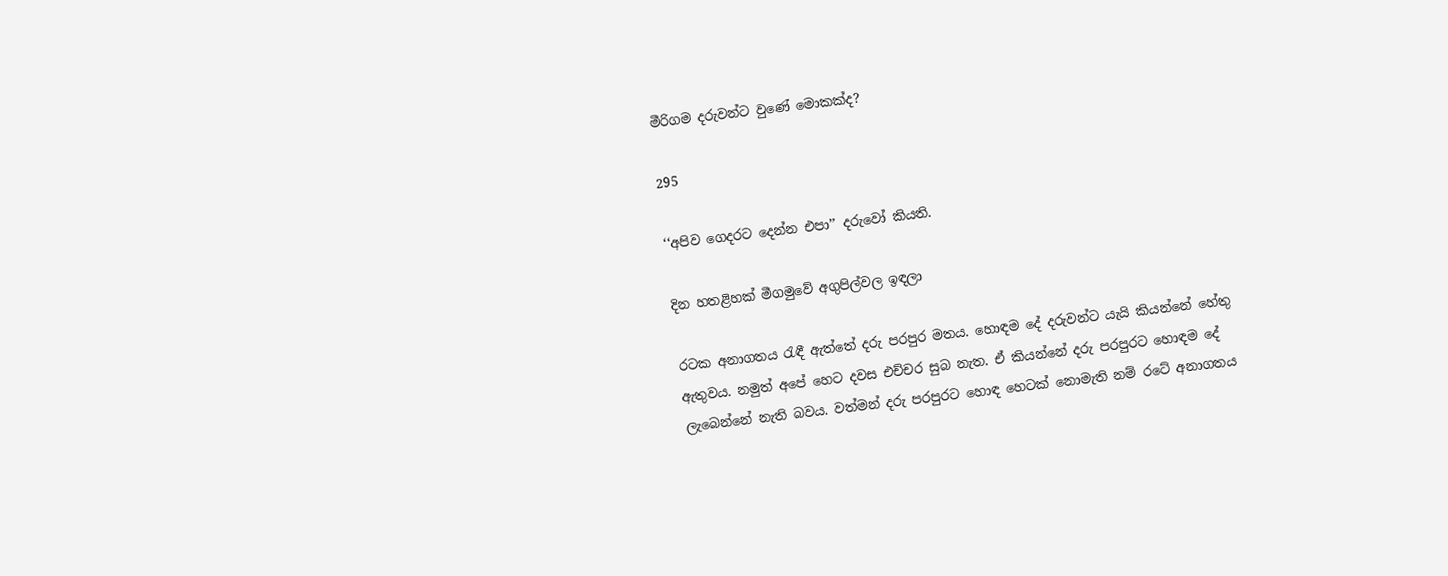මීරිගම දරුවන්ට වුණේ මොකක්ද?

295

‘‘අපිව ගෙදරට දෙන්න එපා’’ දරුවෝ කියති.

දින හතළිහක් මීගමුවේ අගුපිල්වල ඉඳලා

රටක අනාගතය රැඳී ඇත්තේ දරු පරපුර මතය. හොඳම දේ දරුවන්ට යැයි කියන්නේ හේතු ඇතුවය. නමුත් අපේ හෙට දවස එච්චර සුබ නැත. ඒ කියන්නේ දරු පරපුරට හොඳම දේ ලැබෙන්නේ නැති බවය. වත්මන් දරු පරපුරට හොඳ හෙටක් නොමැති නම් රටේ අනාගතය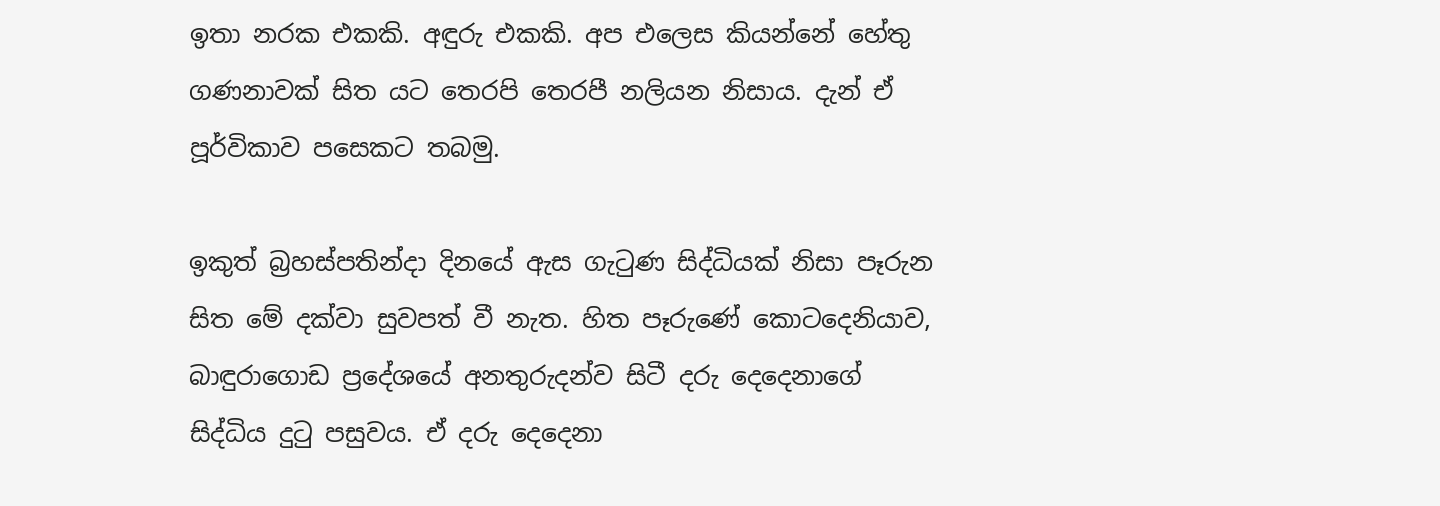ඉතා නරක එකකි. අඳුරු එකකි. අප එලෙස කියන්නේ හේතු ගණනාවක් සිත යට තෙරපි තෙරපී නලියන නිසාය. දැන් ඒ පූර්විකාව පසෙකට තබමු.

ඉකුත් බ්‍රහස්පතින්දා දිනයේ ඇස ගැටුණ සිද්ධියක් නිසා පෑරුන සිත මේ දක්වා සුවපත් වී නැත. හිත පෑරුණේ කොටදෙනියාව, බාඳුරාගොඩ ප්‍රදේශයේ අනතුරුදන්ව සිටී දරු දෙදෙනාගේ සිද්ධිය දුටු පසුවය. ඒ දරු දෙදෙනා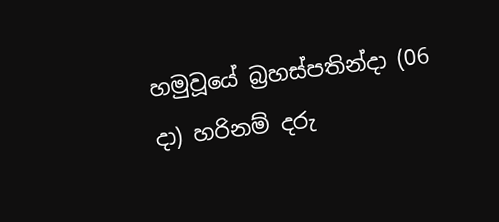හමුවූයේ බ්‍රහස්පතින්දා (06 දා) හරිනම් දරු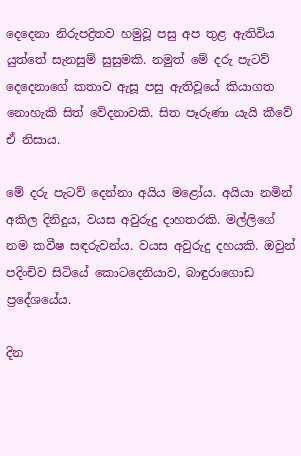දෙදෙනා නිරුපද්‍රිතව හමුවූ පසු අප තුළ ඇතිවිය යුත්තේ සැනසුම් සුසුමකි. නමුත් මේ දරු පැටව් දෙදෙනාගේ කතාව ඇසූ පසු ඇතිවූයේ කියාගත නොහැකි සිත් වේදනාවකි. සිත පෑරුණා යැයි කීවේ ඒ නිසාය.

මේ දරු පැටව් දෙන්නා අයිය මළෝය. අයියා නමින් අකිල දිනිදුය, වයස අවුරුදු දාහතරකි. මල්ලිගේ නම කවීෂ සඳරුවන්ය. වයස අවුරුදු දහයකි. ඔවුන් පදිංචිව සිටියේ කොටදෙනියාව, බාඳුරාගොඩ ප්‍රදේශයේය.

දින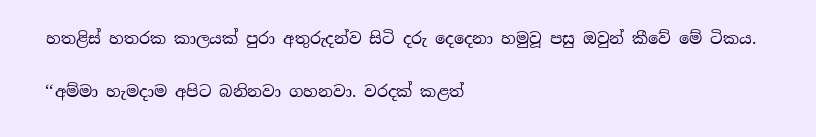හතළිස් හතරක කාලයක් පුරා අතුරුදන්ව සිටි දරු දෙදෙනා හමුවූ පසු ඔවුන් කීවේ මේ ටිකය.

‘‘අම්මා හැමදාම අපිට බනිනවා ගහනවා. වරදක් කළත්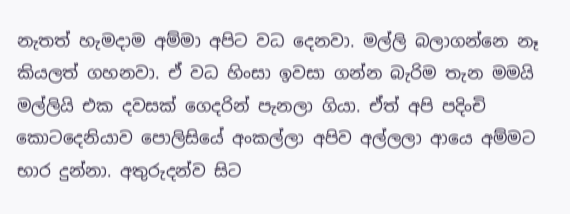නැතත් හැමදාම අම්මා අපිට වධ දෙනවා. මල්ලි බලාගන්නෙ නෑ කියලත් ගහනවා. ඒ වධ හිංසා ඉවසා ගන්න බැරිම තැන මමයි මල්ලියි එක දවසක් ගෙදරින් පැනලා ගියා. ඒත් අපි පදිංචි කොටදෙනියාව පොලිසියේ අංකල්ලා අපිව අල්ලලා ආයෙ අම්මට භාර දුන්නා. අතුරුදන්ව සිට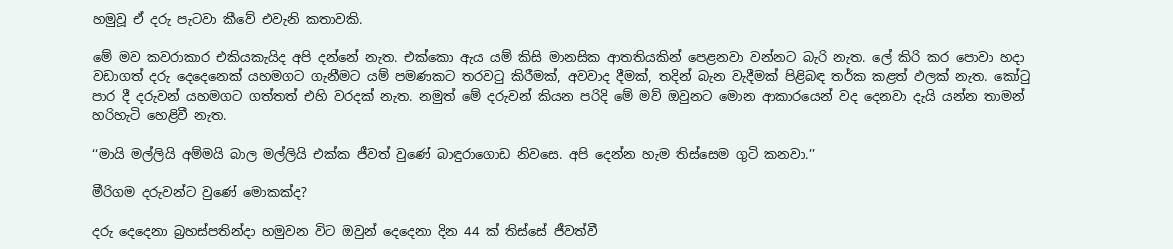හමුවූ ඒ දරු පැටවා කීවේ එවැනි කතාවකි.

මේ මව කවරාකාර එකියකැයිද අපි දන්නේ නැත. එක්කො ඇය යම් කිසි මානසික ආතතියකින් පෙළනවා වන්නට බැරි නැත. ලේ කිරි කර පොවා හදා වඩාගත් දරු දෙදෙනෙක් යහමගට ගැනීමට යම් පමණකට තරවටු කිරීමක්, අවවාද දීමක්, තදින් බැන වැදීමක් පිළිබඳ තර්ක කළත් ඵලක් නැත. කෝටු පාර දී දරුවන් යහමගට ගත්තත් එහි වරදක් නැත. නමුත් මේ දරුවන් කියන පරිදි මේ මව් ඔවුනට මොන ආකාරයෙන් වද දෙනවා දැයි යන්න තාමන් හරිහැටි හෙළිවී නැත.

‘‘මායි මල්ලියි අම්මයි බාල මල්ලියි එක්ක ජීවත් වුණේ බාඳුරාගොඩ නිවසෙ. අපි දෙන්න හැම තිස්සෙම ගුටි කනවා.’’

මීරිගම දරුවන්ට වුණේ මොකක්ද?

දරු දෙදෙනා බ්‍රහස්පතින්දා හමුවන විට ඔවුන් දෙදෙනා දින 44 ක් තිස්සේ ජීවත්වී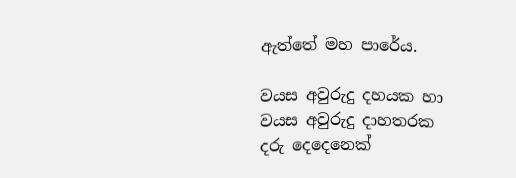ඇත්තේ මහ පාරේය.

වයස අවුරුදු දහයක හා වයස අවුරුදු දාහතරක දරු දෙදෙනෙක්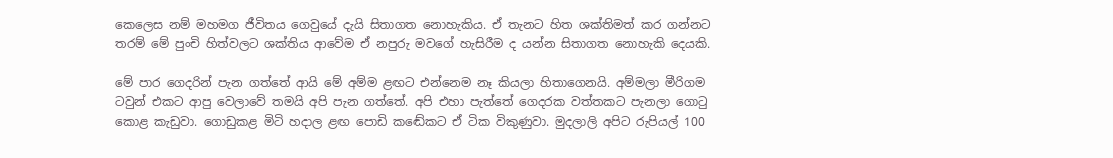කෙලෙස නම් මහමග ජීවිතය ගෙවුයේ දැයි සිතාගත නොහැකිය. ඒ තැනට හිත ශක්තිමත් කර ගන්නට තරම් මේ පුංචි හිත්වලට ශක්තිය ආවේම ඒ නපුරු මවගේ හැසිරීම ද යන්න සිතාගත නොහැකි දෙයකි.

මේ පාර ගෙදරින් පැන ගත්තේ ආයි මේ අම්ම ළඟට එන්නෙම නෑ කියලා හිතාගෙනයි. අම්මලා මීරිගම ටවුන් එකට ආපු වෙලාවේ තමයි අපි පැන ගත්තේ. අපි එහා පැත්තේ ගෙදරක වත්තකට පැනලා ගොටු කොළ කැඩුවා. ගොඩුකළ මිටි හදාල ළඟ පොඩි කඬේකට ඒ ටික විකුණුවා. මුදලාලි අපිට රුපියල් 100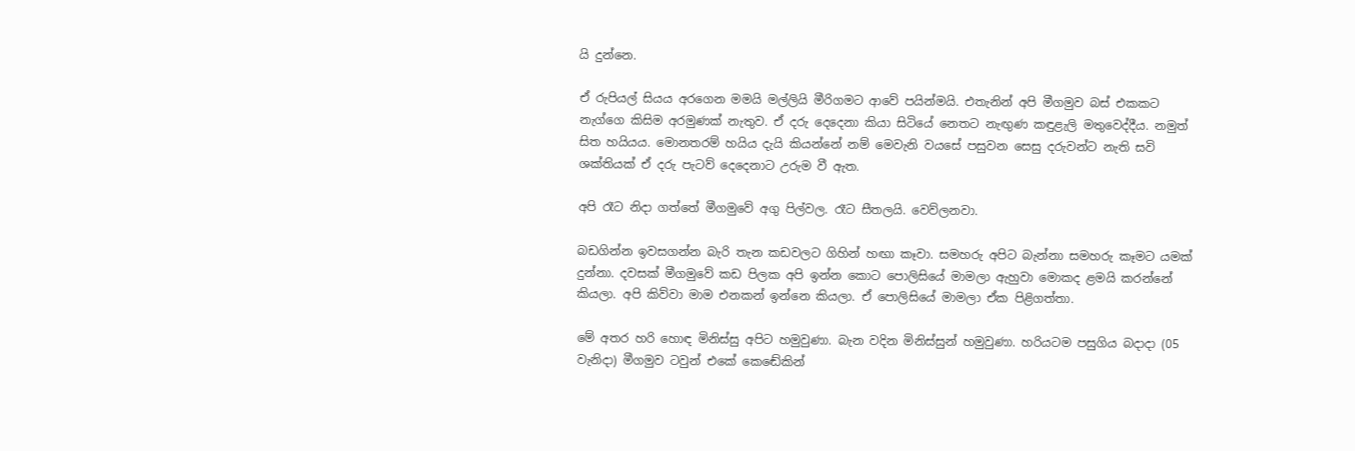යි දුන්නෙ.

ඒ රුපියල් සියය අරගෙන මමයි මල්ලියි මීරිගමට ආවේ පයින්මයි. එතැනින් අපි මීගමුව බස් එකකට නැග්ගෙ කිසිම අරමුණක් නැතුව. ඒ දරු දෙදෙනා කියා සිටියේ නෙතට නැඟුණ කඳුළැලි මතුවෙද්දීය. නමුත් සිත හයියය. මොනතරම් හයිය දැයි කියන්නේ නම් මෙවැනි වයසේ පසුවන සෙසු දරුවන්ට නැති සවි ශක්තියක් ඒ දරු පැටව් දෙදෙනාට උරුම වී ඇත.

අපි රෑට නිදා ගත්තේ මීගමුවේ අගු පිල්වල. රෑට සීතලයි. වෙව්ලනවා.

බඩගින්න ඉවසගන්න බැරි තැන කඩවලට ගිහින් හඟා කෑවා. සමහරු අපිට බැන්නා සමහරු කෑමට යමක් දුන්නා. දවසක් මීගමුවේ කඩ පිලක අපි ඉන්න කොට පොලිසියේ මාමලා ඇහුවා මොකද ළමයි කරන්නේ කියලා. අපි කිව්වා මාම එනකන් ඉන්නෙ කියලා. ඒ පොලිසියේ මාමලා ඒක පිළිගත්තා.

මේ අතර හරි හොඳ මිනිස්සු අපිට හමුවුණා. බැන වදින මිනිස්සුන් හමුවුණා. හරියටම පසුගිය බදාදා (05 වැනිදා) මීගමුව ටවුන් එකේ කෙඬේකින්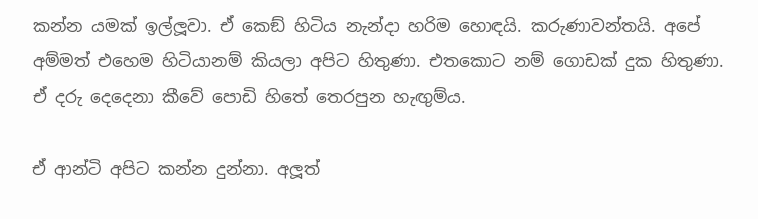කන්න යමක් ඉල්ලූවා. ඒ කෙඞ් හිටිය නැන්දා හරිම හොඳයි. කරුණාවන්තයි. අපේ අම්මත් එහෙම හිටියානම් කියලා අපිට හිතුණා. එතකොට නම් ගොඩක් දුක හිතුණා. ඒ දරු දෙදෙනා කීවේ පොඩි හිතේ තෙරපුන හැඟුම්ය.

ඒ ආන්ටි අපිට කන්න දුන්නා. අලූත්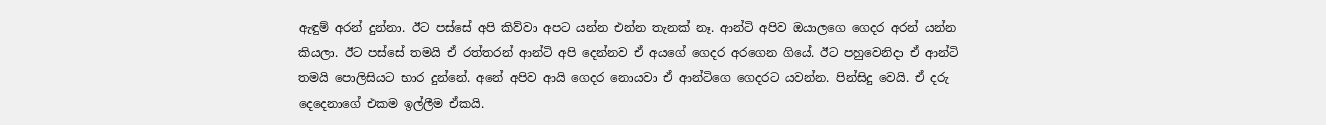ඇඳුම් අරන් දුන්නා. ඊට පස්සේ අපි කිව්වා අපට යන්න එන්න තැනක් නෑ. ආන්ටි අපිව ඔයාලගෙ ගෙදර අරන් යන්න කියලා. ඊට පස්සේ තමයි ඒ රත්තරන් ආන්ටි අපි දෙන්නව ඒ අයගේ ගෙදර අරගෙන ගියේ. ඊට පහුවෙනිදා ඒ ආන්ටි තමයි පොලිසියට භාර දුන්නේ. අනේ අපිව ආයි ගෙදර නොයවා ඒ ආන්ටිගෙ ගෙදරට යවන්න. පින්සිදු වෙයි. ඒ දරු දෙදෙනාගේ එකම ඉල්ලීම ඒකයි.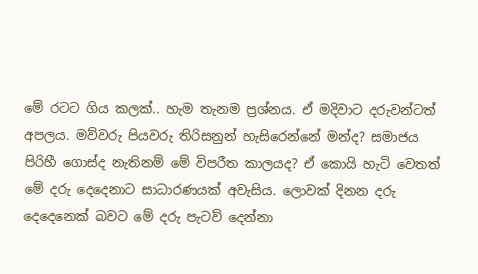මේ රටට ගිය කලක්.. හැම තැනම ප්‍රශ්නය. ඒ මදිවාට දරුවන්ටත් අපලය. මව්වරු පියවරු තිරිසනුන් හැසිරෙන්නේ මන්ද? සමාජය පිරිහී ගොස්ද නැතිනම් මේ විපරීත කාලයද? ඒ කොයි හැටි වෙතත් මේ දරු දෙදෙනාට සාධාරණයක් අවැසිය. ලොවක් දිනන දරු දෙදෙනෙක් බවට මේ දරු පැටව් දෙන්නා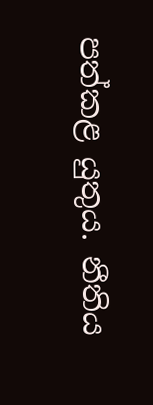පත්කළ යුතුය. නීතිය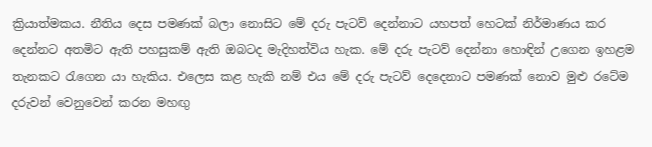ක්‍රියාත්මකය. නීතිය දෙස පමණක් බලා නොසිට මේ දරු පැටව් දෙන්නාට යහපත් හෙටක් නිර්මාණය කර දෙන්නට අතමිට ඇති පහසුකම් ඇති ඔබටද මැදිහත්විය හැක. මේ දරු පැටව් දෙන්නා හොඳින් උගෙන ඉහළම තැනකට රැගෙන යා හැකිය. එලෙස කළ හැකි නම් එය මේ දරු පැටව් දෙදෙනාට පමණක් නොව මුළු රටේම දරුවන් වෙනුවෙන් කරන මහඟු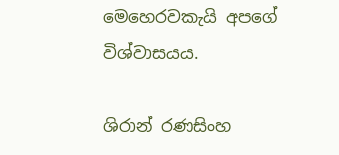මෙහෙරවකැයි අපගේ විශ්වාසයය.

ශිරාන් රණසිංහ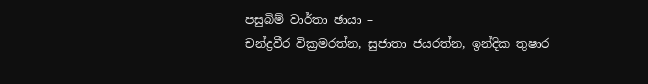පසුබිම් වාර්තා ඡායා –
චන්ද්‍රවීර වික්‍රමරත්න, සුජාතා ජයරත්න, ඉන්දික තුෂාර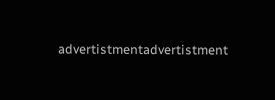advertistmentadvertistment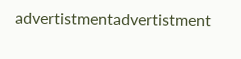advertistmentadvertistment